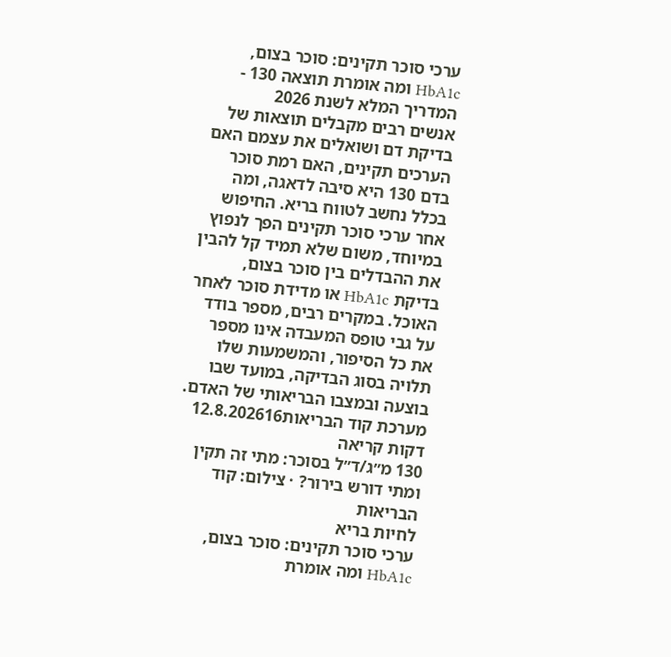ערכי סוכר תקינים: סוכר בצום, HbA1c ומה אומרת תוצאה 130 - המדריך המלא לשנת 2026
אנשים רבים מקבלים תוצאות של בדיקת דם ושואלים את עצמם האם הערכים תקינים, האם רמת סוכר בדם 130 היא סיבה לדאגה, ומה בכלל נחשב לטווח בריא. החיפוש אחר ערכי סוכר תקינים הפך לנפוץ במיוחד, משום שלא תמיד קל להבין את ההבדלים בין סוכר בצום, בדיקת HbA1c או מדידת סוכר לאחר האוכל. במקרים רבים, מספר בודד על גבי טופס המעבדה אינו מספר את כל הסיפור, והמשמעות שלו תלויה בסוג הבדיקה, במועד שבו בוצעה ובמצבו הבריאותי של האדם.
מערכת קוד הבריאות12.8.202616 דקות קריאה
130 מ״ג/ד״ל בסוכר: מתי זה תקין ומתי דורש בירור? · צילום: קוד הבריאות
לחיות בריא
ערכי סוכר תקינים: סוכר בצום, HbA1c ומה אומרת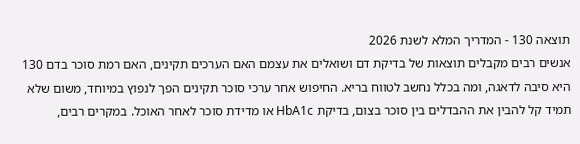תוצאה 130 - המדריך המלא לשנת 2026
אנשים רבים מקבלים תוצאות של בדיקת דם ושואלים את עצמם האם הערכים תקינים, האם רמת סוכר בדם 130 היא סיבה לדאגה, ומה בכלל נחשב לטווח בריא. החיפוש אחר ערכי סוכר תקינים הפך לנפוץ במיוחד, משום שלא תמיד קל להבין את ההבדלים בין סוכר בצום, בדיקת HbA1c או מדידת סוכר לאחר האוכל. במקרים רבים,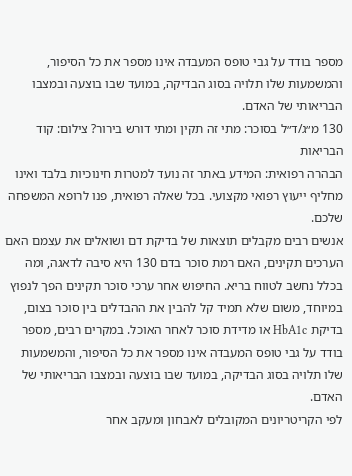מספר בודד על גבי טופס המעבדה אינו מספר את כל הסיפור, והמשמעות שלו תלויה בסוג הבדיקה, במועד שבו בוצעה ובמצבו הבריאותי של האדם.
130 מ״ג/ד״ל בסוכר: מתי זה תקין ומתי דורש בירור? צילום: קוד הבריאות
הבהרה רפואית: המידע באתר זה נועד למטרות חינוכיות בלבד ואינו מחליף ייעוץ רפואי מקצועי. בכל שאלה רפואית, פנו לרופא המשפחה שלכם.
אנשים רבים מקבלים תוצאות של בדיקת דם ושואלים את עצמם האם הערכים תקינים, האם רמת סוכר בדם 130 היא סיבה לדאגה, ומה בכלל נחשב לטווח בריא. החיפוש אחר ערכי סוכר תקינים הפך לנפוץ במיוחד, משום שלא תמיד קל להבין את ההבדלים בין סוכר בצום, בדיקת HbA1c או מדידת סוכר לאחר האוכל. במקרים רבים, מספר בודד על גבי טופס המעבדה אינו מספר את כל הסיפור, והמשמעות שלו תלויה בסוג הבדיקה, במועד שבו בוצעה ובמצבו הבריאותי של האדם.
לפי הקריטריונים המקובלים לאבחון ומעקב אחר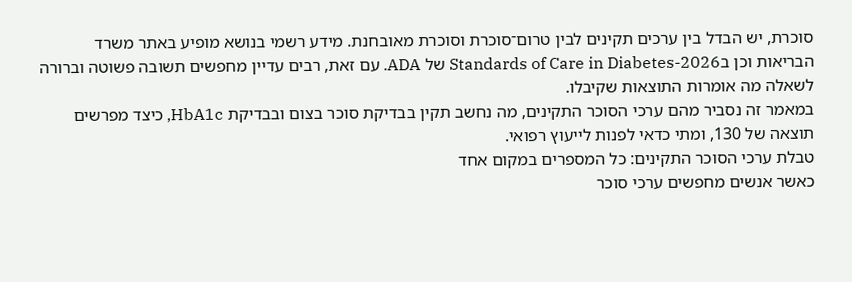סוכרת, יש הבדל בין ערכים תקינים לבין טרום־סוכרת וסוכרת מאובחנת. מידע רשמי בנושא מופיע באתר משרד הבריאות וכן בStandards of Care in Diabetes-2026 של ADA. עם זאת, רבים עדיין מחפשים תשובה פשוטה וברורה לשאלה מה אומרות התוצאות שקיבלו.
במאמר זה נסביר מהם ערכי הסוכר התקינים, מה נחשב תקין בבדיקת סוכר בצום ובבדיקת HbA1c, כיצד מפרשים תוצאה של 130, ומתי כדאי לפנות לייעוץ רפואי.
טבלת ערכי הסוכר התקינים: כל המספרים במקום אחד
כאשר אנשים מחפשים ערכי סוכר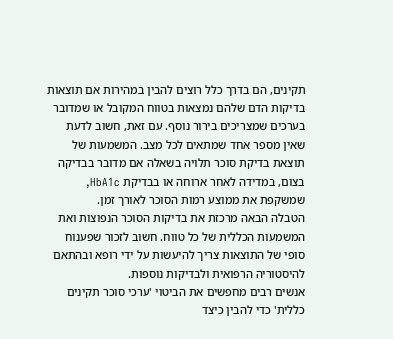תקינים, הם בדרך כלל רוצים להבין במהירות אם תוצאות בדיקות הדם שלהם נמצאות בטווח המקובל או שמדובר בערכים שמצריכים בירור נוסף. עם זאת, חשוב לדעת שאין מספר אחד שמתאים לכל מצב. המשמעות של תוצאת בדיקת סוכר תלויה בשאלה אם מדובר בבדיקה בצום, במדידה לאחר ארוחה או בבדיקת HbA1c, שמשקפת את ממוצע רמות הסוכר לאורך זמן.
הטבלה הבאה מרכזת את בדיקות הסוכר הנפוצות ואת המשמעות הכללית של כל טווח. חשוב לזכור שפענוח סופי של התוצאות צריך להיעשות על ידי רופא ובהתאם להיסטוריה הרפואית ולבדיקות נוספות.
אנשים רבים מחפשים את הביטוי 'ערכי סוכר תקינים כללית' כדי להבין כיצד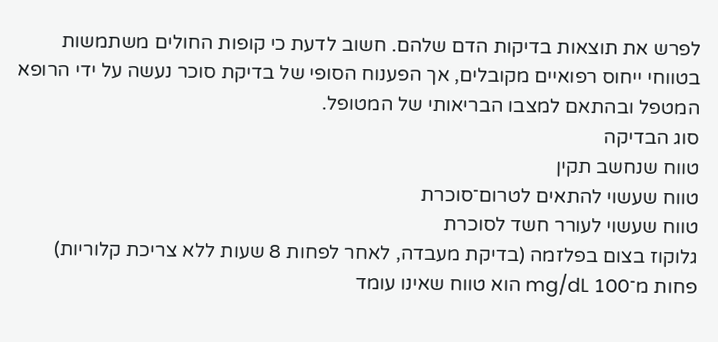לפרש את תוצאות בדיקות הדם שלהם. חשוב לדעת כי קופות החולים משתמשות בטווחי ייחוס רפואיים מקובלים, אך הפענוח הסופי של בדיקת סוכר נעשה על ידי הרופא המטפל ובהתאם למצבו הבריאותי של המטופל.
סוג הבדיקה
טווח שנחשב תקין
טווח שעשוי להתאים לטרום־סוכרת
טווח שעשוי לעורר חשד לסוכרת
גלוקוז בצום בפלזמה (בדיקת מעבדה, לאחר לפחות 8 שעות ללא צריכת קלוריות)
פחות מ־100 mg/dL הוא טווח שאינו עומד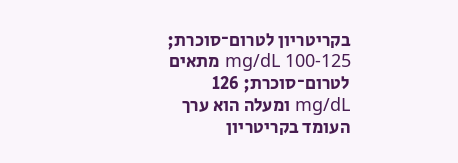בקריטריון לטרום־סוכרת; 100-125 mg/dL מתאים לטרום־סוכרת; 126 mg/dL ומעלה הוא ערך העומד בקריטריון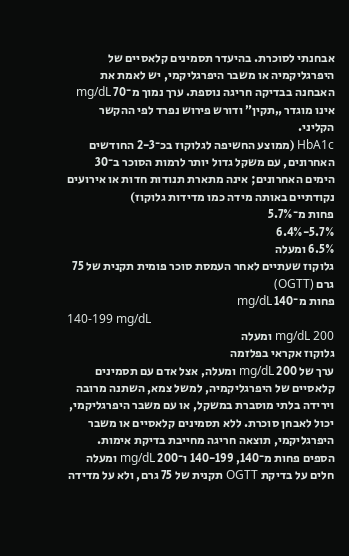אבחנתי לסוכרת. בהיעדר תסמינים קלאסיים של היפרגליקמיה או משבר היפרגליקמי, יש לאמת את האבחנה בבדיקה חריגה נוספת. ערך נמוך מ־70 mg/dL אינו מוגדר „תקין” ודורש פירוש נפרד לפי ההקשר הקליני.
HbA1c (ממוצע החשיפה לגלוקוז בכ־2-3 החודשים האחרונים, עם משקל גדול יותר לרמות הסוכר ב־30 הימים האחרונים; אינה מתארת תנודות חדות או אירועים נקודתיים באותה מידה כמו מדידות גלוקוז)
פחות מ־5.7%
5.7%-6.4%
6.5% ומעלה
גלוקוז שעתיים לאחר העמסת סוכר פומית תקנית של 75 גרם (OGTT)
פחות מ־140 mg/dL
140-199 mg/dL
200 mg/dL ומעלה
גלוקוז אקראי בפלזמה
ערך של 200 mg/dL ומעלה, אצל אדם עם תסמינים קלאסיים של היפרגליקמיה, למשל צמא, השתנה מרובה וירידה בלתי מוסברת במשקל, או עם משבר היפרגליקמי, יכול לאבחן סוכרת. ללא תסמינים קלאסיים או משבר היפרגליקמי, תוצאה חריגה מחייבת בדיקת אימות.
הספים פחות מ־140, 140-199 ו־200 mg/dL ומעלה חלים על בדיקת OGTT תקנית של 75 גרם, ולא על מדידה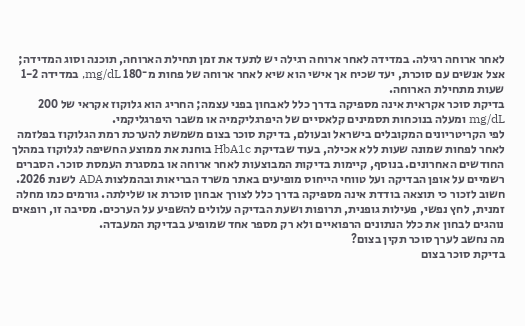לאחר ארוחה רגילה. במדידה לאחר ארוחה רגילה יש לתעד את זמן תחילת הארוחה, תוכנה וסוג המדידה; אצל אנשים עם סוכרת, יעד שכיח אך אישי הוא שיא לאחר ארוחה של פחות מ־180 mg/dL, במדידה 1-2 שעות מתחילת הארוחה.
בדיקת סוכר אקראית אינה מספיקה בדרך כלל לאבחון בפני עצמה; החריג הוא גלוקוז אקראי של 200 mg/dL ומעלה בנוכחות תסמינים קלאסיים של היפרגליקמיה או משבר היפרגליקמי.
לפי הקריטריונים המקובלים בישראל ובעולם, בדיקת סוכר בצום משמשת להערכת רמת הגלוקוז בפלזמה לאחר לפחות שמונה שעות ללא אכילה, בעוד שבדיקת HbA1c בוחנת את ממוצע החשיפה לגלוקוז במהלך החודשים האחרונים. בנוסף, קיימות בדיקות המבוצעות לאחר ארוחה או במסגרת העמסת סוכר. הסברים רשמיים על אופן הבדיקה ועל טווחי הייחוס מופיעים באתר משרד הבריאות ובהמלצות ADA לשנת 2026.
חשוב לזכור כי תוצאה בודדת אינה מספיקה בדרך כלל לצורך אבחון סוכרת או שלילתה. גורמים כמו מחלה זמנית, לחץ נפשי, פעילות גופנית, תרופות ושעת הבדיקה עלולים להשפיע על הערכים. מסיבה זו, רופאים נוהגים לבחון את כלל הנתונים הרפואיים ולא רק מספר אחד שמופיע בבדיקת המעבדה.
מה נחשב לערך סוכר תקין בצום?
בדיקת סוכר בצום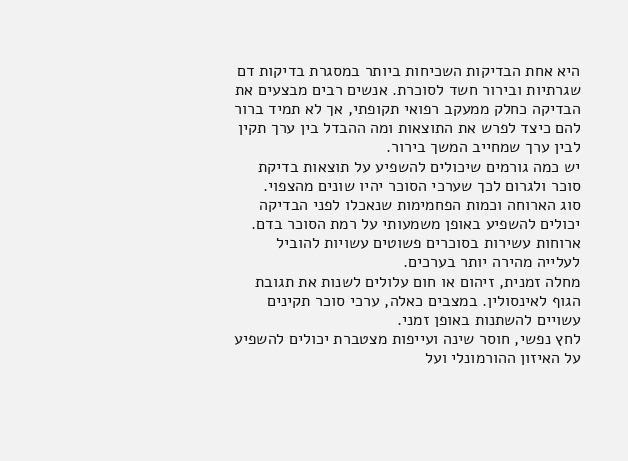היא אחת הבדיקות השכיחות ביותר במסגרת בדיקות דם שגרתיות ובירור חשד לסוכרת. אנשים רבים מבצעים את הבדיקה כחלק ממעקב רפואי תקופתי, אך לא תמיד ברור להם כיצד לפרש את התוצאות ומה ההבדל בין ערך תקין לבין ערך שמחייב המשך בירור.
יש כמה גורמים שיכולים להשפיע על תוצאות בדיקת סוכר ולגרום לכך שערכי הסוכר יהיו שונים מהצפוי.
סוג הארוחה וכמות הפחמימות שנאכלו לפני הבדיקה יכולים להשפיע באופן משמעותי על רמת הסוכר בדם. ארוחות עשירות בסוכרים פשוטים עשויות להוביל לעלייה מהירה יותר בערכים.
מחלה זמנית, זיהום או חום עלולים לשנות את תגובת הגוף לאינסולין. במצבים כאלה, ערכי סוכר תקינים עשויים להשתנות באופן זמני.
לחץ נפשי, חוסר שינה ועייפות מצטברת יכולים להשפיע על האיזון ההורמונלי ועל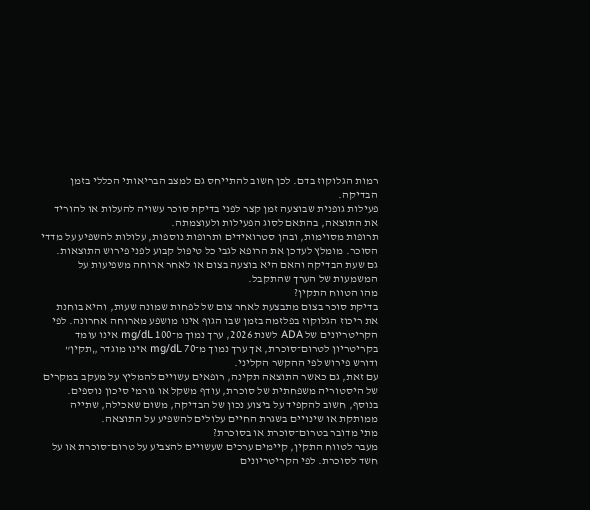רמות הגלוקוז בדם. לכן חשוב להתייחס גם למצב הבריאותי הכללי בזמן הבדיקה.
פעילות גופנית שבוצעה זמן קצר לפני בדיקת סוכר עשויה להעלות או להוריד את התוצאה, בהתאם לסוג הפעילות ולעוצמתה.
תרופות מסוימות, ובהן סטרואידים ותרופות נוספות, עלולות להשפיע על מדדי הסוכר. מומלץ לעדכן את הרופא לגבי כל טיפול קבוע לפני פירוש התוצאות.
גם שעת הבדיקה והאם היא בוצעה בצום או לאחר ארוחה משפיעות על המשמעות של הערך שהתקבל.
מהו הטווח התקין?
בדיקת סוכר בצום מתבצעת לאחר צום של לפחות שמונה שעות, והיא בוחנת את ריכוז הגלוקוז בפלזמה בזמן שבו הגוף אינו מושפע מארוחה אחרונה. לפי הקריטריונים של ADA לשנת 2026, ערך נמוך מ־100 mg/dL אינו עומד בקריטריון לטרום־סוכרת, אך ערך נמוך מ־70 mg/dL אינו מוגדר „תקין” ודורש פירוש לפי ההקשר הקליני.
עם זאת, גם כאשר התוצאה תקינה, רופאים עשויים להמליץ על מעקב במקרים של היסטוריה משפחתית של סוכרת, עודף משקל או גורמי סיכון נוספים. בנוסף, חשוב להקפיד על ביצוע נכון של הבדיקה, משום שאכילה, שתייה ממותקת או שינויים בשגרת החיים עלולים להשפיע על התוצאה.
מתי מדובר בטרום־סוכרת או בסוכרת?
מעבר לטווח התקין, קיימים ערכים שעשויים להצביע על טרום־סוכרת או על חשד לסוכרת. לפי הקריטריונים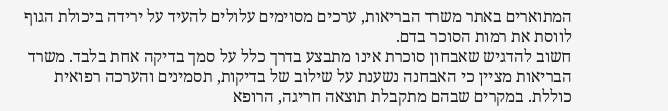המתוארים באתר משרד הבריאות, ערכים מסוימים עלולים להעיד על ירידה ביכולת הגוף לווסת את רמות הסוכר בדם.
חשוב להדגיש שאבחון סוכרת אינו מתבצע בדרך כלל על סמך בדיקה אחת בלבד. משרד הבריאות מציין כי האבחנה נשענת על שילוב של בדיקות, תסמינים והערכה רפואית כוללת. במקרים שבהם מתקבלת תוצאה חריגה, הרופא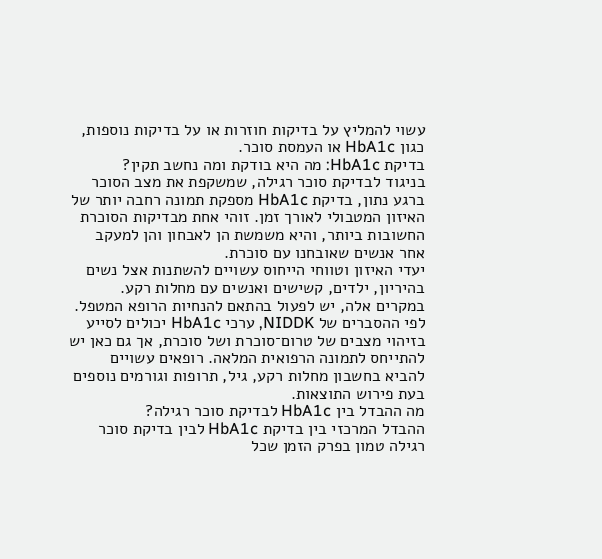עשוי להמליץ על בדיקות חוזרות או על בדיקות נוספות, כגון HbA1c או העמסת סוכר.
בדיקת HbA1c: מה היא בודקת ומה נחשב תקין?
בניגוד לבדיקת סוכר רגילה, שמשקפת את מצב הסוכר ברגע נתון, בדיקת HbA1c מספקת תמונה רחבה יותר של האיזון המטבולי לאורך זמן. זוהי אחת מבדיקות הסוכרת החשובות ביותר, והיא משמשת הן לאבחון והן למעקב אחר אנשים שאובחנו עם סוכרת.
יעדי האיזון וטווחי הייחוס עשויים להשתנות אצל נשים בהיריון, ילדים, קשישים ואנשים עם מחלות רקע. במקרים אלה, יש לפעול בהתאם להנחיות הרופא המטפל.
לפי ההסברים של NIDDK, ערכי HbA1c יכולים לסייע בזיהוי מצבים של טרום־סוכרת ושל סוכרת, אך גם כאן יש להתייחס לתמונה הרפואית המלאה. רופאים עשויים להביא בחשבון מחלות רקע, גיל, תרופות וגורמים נוספים בעת פירוש התוצאות.
מה ההבדל בין HbA1c לבדיקת סוכר רגילה?
ההבדל המרכזי בין בדיקת HbA1c לבין בדיקת סוכר רגילה טמון בפרק הזמן שכל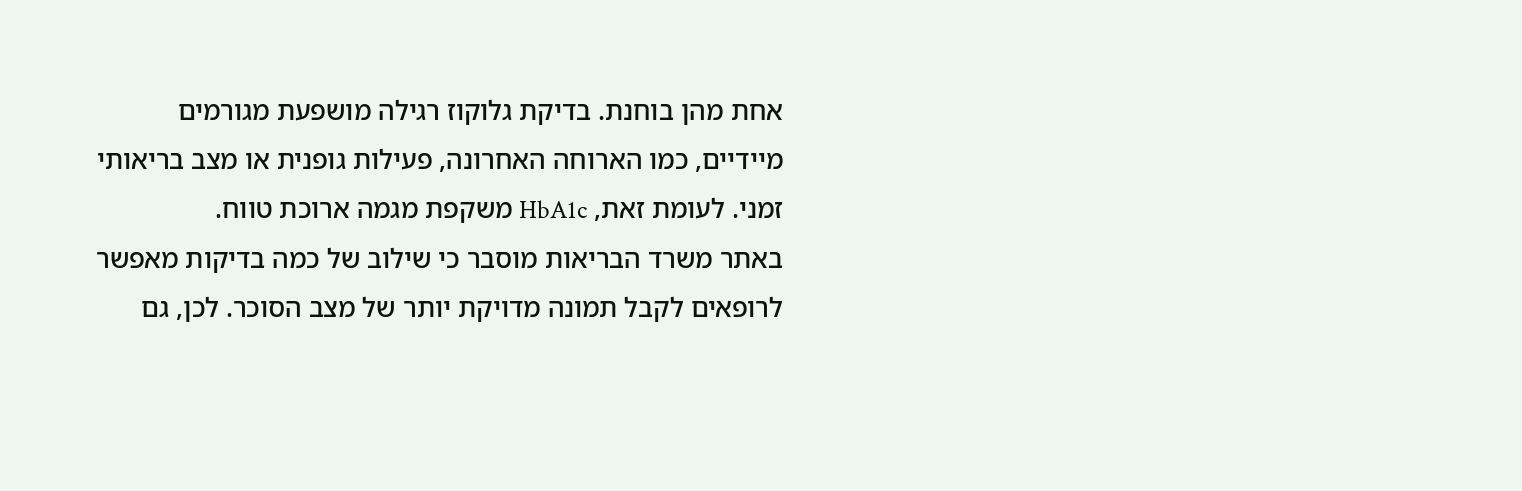אחת מהן בוחנת. בדיקת גלוקוז רגילה מושפעת מגורמים מיידיים, כמו הארוחה האחרונה, פעילות גופנית או מצב בריאותי זמני. לעומת זאת, HbA1c משקפת מגמה ארוכת טווח.
באתר משרד הבריאות מוסבר כי שילוב של כמה בדיקות מאפשר לרופאים לקבל תמונה מדויקת יותר של מצב הסוכר. לכן, גם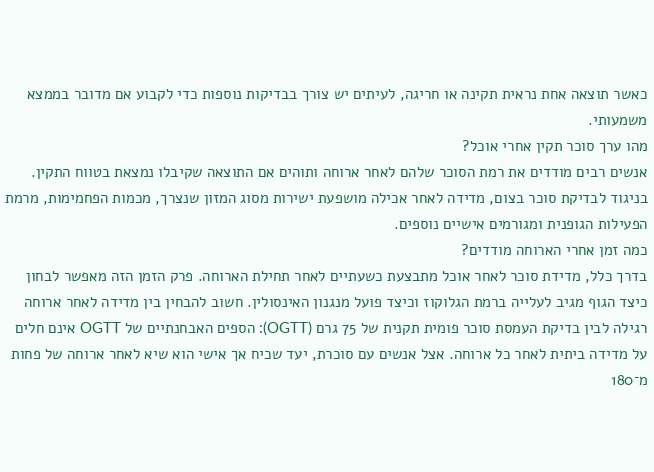כאשר תוצאה אחת נראית תקינה או חריגה, לעיתים יש צורך בבדיקות נוספות כדי לקבוע אם מדובר בממצא משמעותי.
מהו ערך סוכר תקין אחרי אוכל?
אנשים רבים מודדים את רמת הסוכר שלהם לאחר ארוחה ותוהים אם התוצאה שקיבלו נמצאת בטווח התקין. בניגוד לבדיקת סוכר בצום, מדידה לאחר אכילה מושפעת ישירות מסוג המזון שנצרך, מכמות הפחמימות, מרמת הפעילות הגופנית ומגורמים אישיים נוספים.
כמה זמן אחרי הארוחה מודדים?
בדרך כלל, מדידת סוכר לאחר אוכל מתבצעת כשעתיים לאחר תחילת הארוחה. פרק הזמן הזה מאפשר לבחון כיצד הגוף מגיב לעלייה ברמת הגלוקוז וכיצד פועל מנגנון האינסולין. חשוב להבחין בין מדידה לאחר ארוחה רגילה לבין בדיקת העמסת סוכר פומית תקנית של 75 גרם (OGTT): הספים האבחנתיים של OGTT אינם חלים על מדידה ביתית לאחר כל ארוחה. אצל אנשים עם סוכרת, יעד שכיח אך אישי הוא שיא לאחר ארוחה של פחות מ־180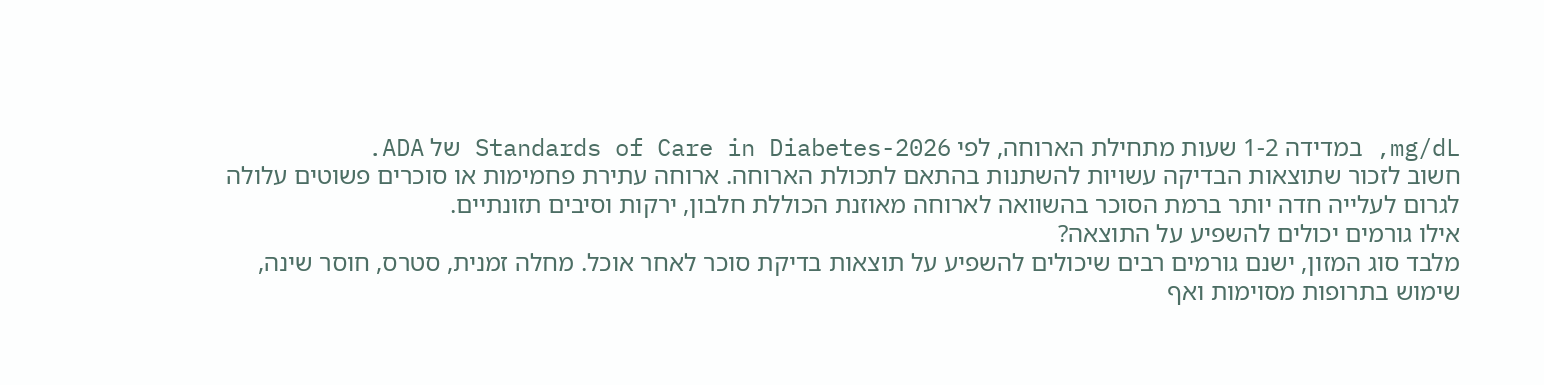mg/dL, במדידה 1-2 שעות מתחילת הארוחה, לפי Standards of Care in Diabetes-2026 של ADA.
חשוב לזכור שתוצאות הבדיקה עשויות להשתנות בהתאם לתכולת הארוחה. ארוחה עתירת פחמימות או סוכרים פשוטים עלולה לגרום לעלייה חדה יותר ברמת הסוכר בהשוואה לארוחה מאוזנת הכוללת חלבון, ירקות וסיבים תזונתיים.
אילו גורמים יכולים להשפיע על התוצאה?
מלבד סוג המזון, ישנם גורמים רבים שיכולים להשפיע על תוצאות בדיקת סוכר לאחר אוכל. מחלה זמנית, סטרס, חוסר שינה, שימוש בתרופות מסוימות ואף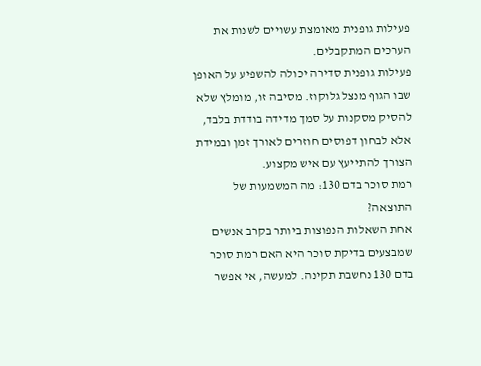פעילות גופנית מאומצת עשויים לשנות את הערכים המתקבלים.
פעילות גופנית סדירה יכולה להשפיע על האופן שבו הגוף מנצל גלוקוז. מסיבה זו, מומלץ שלא להסיק מסקנות על סמך מדידה בודדת בלבד, אלא לבחון דפוסים חוזרים לאורך זמן ובמידת הצורך להתייעץ עם איש מקצוע.
רמת סוכר בדם 130: מה המשמעות של התוצאה?
אחת השאלות הנפוצות ביותר בקרב אנשים שמבצעים בדיקת סוכר היא האם רמת סוכר בדם 130 נחשבת תקינה. למעשה, אי אפשר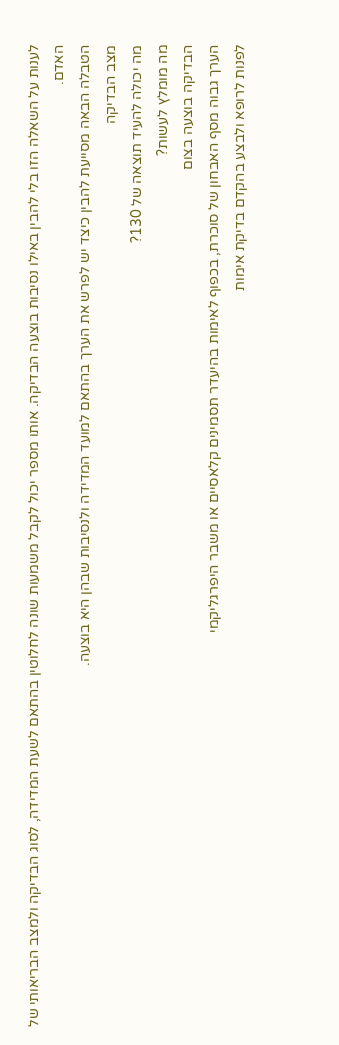לענות על השאלה הזו בלי להבין באילו נסיבות בוצעה הבדיקה. אותו מספר יכול לקבל משמעות שונה לחלוטין בהתאם לשעת המדידה, לסוג הבדיקה ולמצב הבריאותי של האדם.
הטבלה הבאה מסייעת להבין כיצד יש לפרש את הערך בהתאם למועד המדידה ולנסיבות שבהן היא בוצעה.
מצב הבדיקה
מה יכולה להעיד תוצאה של 130?
מה מומלץ לעשות?
הבדיקה בוצעה בצום
הערך גבוה מסף האבחון של סוכרת, בכפוף לאימות בהיעדר תסמינים קלאסיים או משבר היפרגליקמי
לפנות לרופא ולבצע בהקדם בדיקת אימות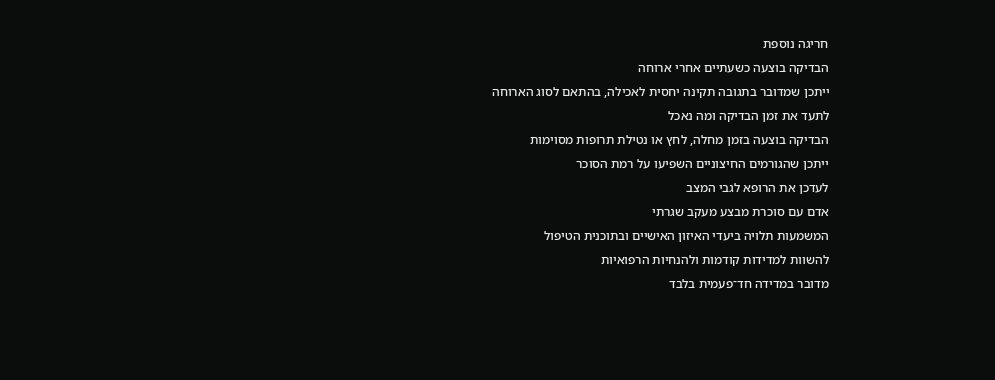חריגה נוספת
הבדיקה בוצעה כשעתיים אחרי ארוחה
ייתכן שמדובר בתגובה תקינה יחסית לאכילה, בהתאם לסוג הארוחה
לתעד את זמן הבדיקה ומה נאכל
הבדיקה בוצעה בזמן מחלה, לחץ או נטילת תרופות מסוימות
ייתכן שהגורמים החיצוניים השפיעו על רמת הסוכר
לעדכן את הרופא לגבי המצב
אדם עם סוכרת מבצע מעקב שגרתי
המשמעות תלויה ביעדי האיזון האישיים ובתוכנית הטיפול
להשוות למדידות קודמות ולהנחיות הרפואיות
מדובר במדידה חד־פעמית בלבד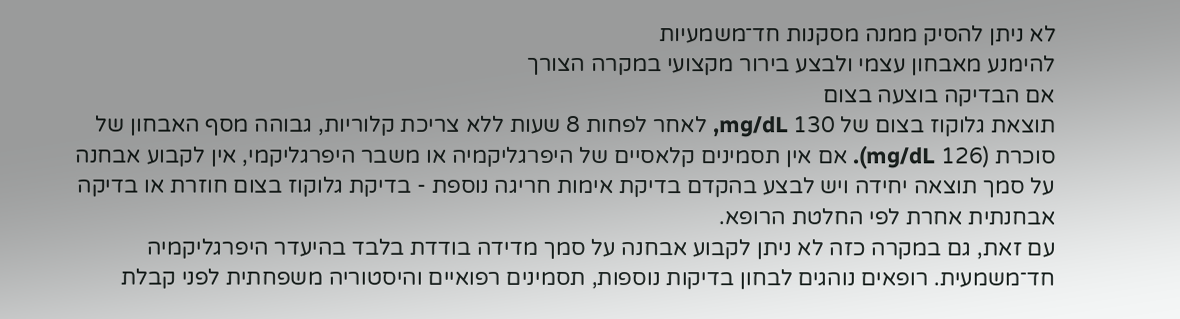לא ניתן להסיק ממנה מסקנות חד־משמעיות
להימנע מאבחון עצמי ולבצע בירור מקצועי במקרה הצורך
אם הבדיקה בוצעה בצום
תוצאת גלוקוז בצום של 130 mg/dL, לאחר לפחות 8 שעות ללא צריכת קלוריות, גבוהה מסף האבחון של סוכרת (126 mg/dL). אם אין תסמינים קלאסיים של היפרגליקמיה או משבר היפרגליקמי, אין לקבוע אבחנה על סמך תוצאה יחידה ויש לבצע בהקדם בדיקת אימות חריגה נוספת - בדיקת גלוקוז בצום חוזרת או בדיקה אבחנתית אחרת לפי החלטת הרופא.
עם זאת, גם במקרה כזה לא ניתן לקבוע אבחנה על סמך מדידה בודדת בלבד בהיעדר היפרגליקמיה חד־משמעית. רופאים נוהגים לבחון בדיקות נוספות, תסמינים רפואיים והיסטוריה משפחתית לפני קבלת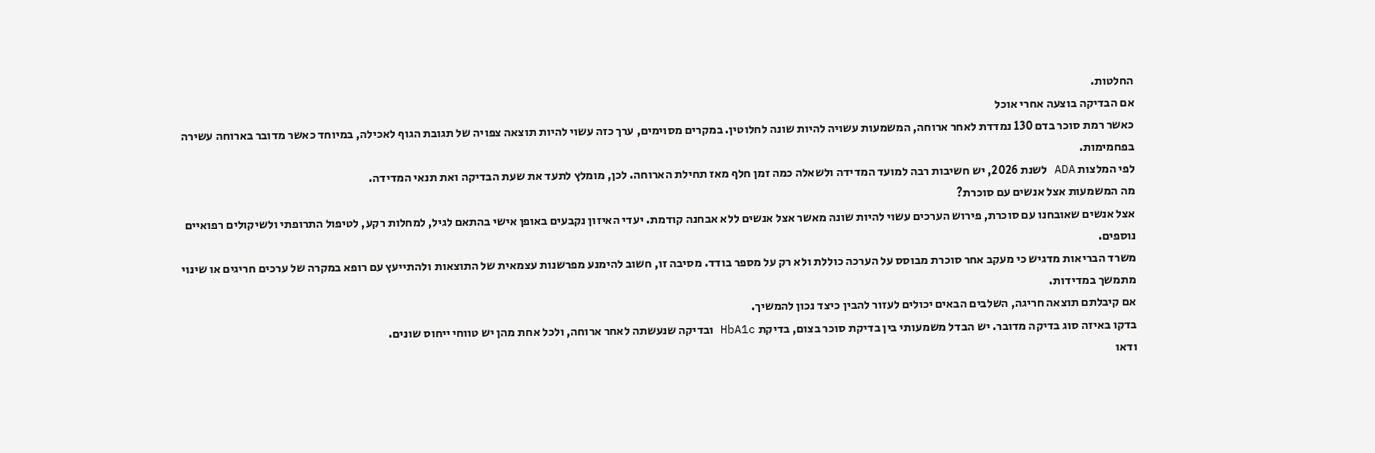החלטות.
אם הבדיקה בוצעה אחרי אוכל
כאשר רמת סוכר בדם 130 נמדדת לאחר ארוחה, המשמעות עשויה להיות שונה לחלוטין. במקרים מסוימים, ערך כזה עשוי להיות תוצאה צפויה של תגובת הגוף לאכילה, במיוחד כאשר מדובר בארוחה עשירה בפחמימות.
לפי המלצות ADA לשנת 2026, יש חשיבות רבה למועד המדידה ולשאלה כמה זמן חלף מאז תחילת הארוחה. לכן, מומלץ לתעד את שעת הבדיקה ואת תנאי המדידה.
מה המשמעות אצל אנשים עם סוכרת?
אצל אנשים שאובחנו עם סוכרת, פירוש הערכים עשוי להיות שונה מאשר אצל אנשים ללא אבחנה קודמת. יעדי האיזון נקבעים באופן אישי בהתאם לגיל, למחלות רקע, לטיפול התרופתי ולשיקולים רפואיים נוספים.
משרד הבריאות מדגיש כי מעקב אחר סוכרת מבוסס על הערכה כוללת ולא רק על מספר בודד. מסיבה זו, חשוב להימנע מפרשנות עצמאית של התוצאות ולהתייעץ עם רופא במקרה של ערכים חריגים או שינוי מתמשך במדידות.
אם קיבלתם תוצאה חריגה, השלבים הבאים יכולים לעזור להבין כיצד נכון להמשיך.
בדקו באיזה סוג בדיקה מדובר. יש הבדל משמעותי בין בדיקת סוכר בצום, בדיקת HbA1c ובדיקה שנעשתה לאחר ארוחה, ולכל אחת מהן יש טווחי ייחוס שונים.
ודאו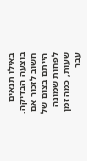באילו תנאים בוצעה הבדיקה. חשוב לזכור אם הייתם בצום של לפחות שמונה שעות, כמה זמן עבר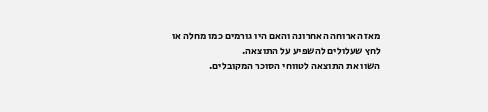מאז הארוחה האחרונה והאם היו גורמים כמו מחלה או לחץ שעלולים להשפיע על התוצאה.
השוו את התוצאה לטווחי הסוכר המקובלים.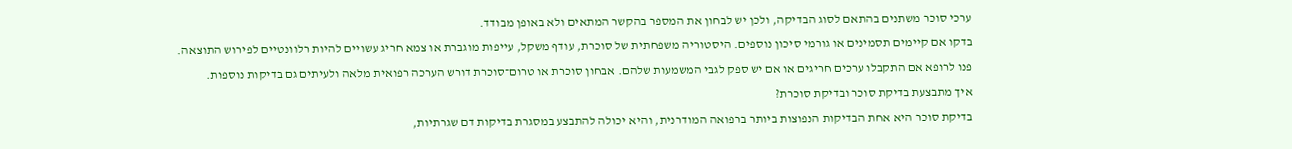ערכי סוכר משתנים בהתאם לסוג הבדיקה, ולכן יש לבחון את המספר בהקשר המתאים ולא באופן מבודד.
בדקו אם קיימים תסמינים או גורמי סיכון נוספים. היסטוריה משפחתית של סוכרת, עודף משקל, עייפות מוגברת או צמא חריג עשויים להיות רלוונטיים לפירוש התוצאה.
פנו לרופא אם התקבלו ערכים חריגים או אם יש ספק לגבי המשמעות שלהם. אבחון סוכרת או טרום־סוכרת דורש הערכה רפואית מלאה ולעיתים גם בדיקות נוספות.
איך מתבצעת בדיקת סוכר ובדיקת סוכרת?
בדיקת סוכר היא אחת הבדיקות הנפוצות ביותר ברפואה המודרנית, והיא יכולה להתבצע במסגרת בדיקות דם שגרתיות,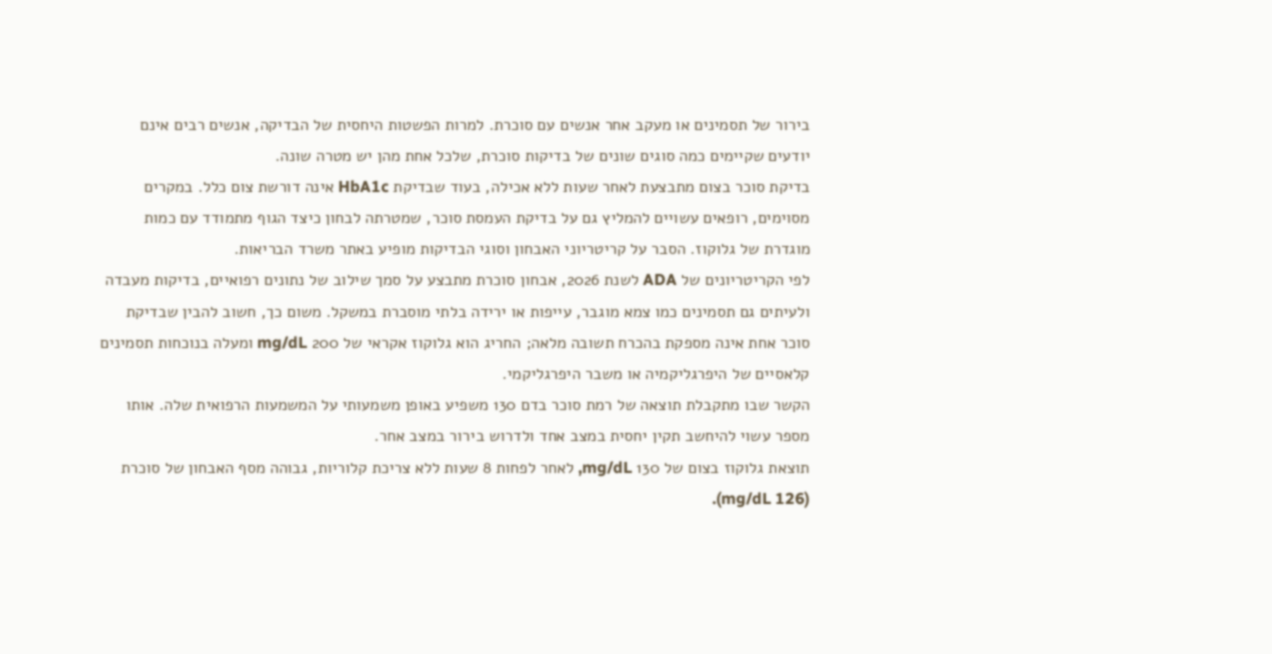בירור של תסמינים או מעקב אחר אנשים עם סוכרת. למרות הפשטות היחסית של הבדיקה, אנשים רבים אינם יודעים שקיימים כמה סוגים שונים של בדיקות סוכרת, שלכל אחת מהן יש מטרה שונה.
בדיקת סוכר בצום מתבצעת לאחר שעות ללא אכילה, בעוד שבדיקת HbA1c אינה דורשת צום כלל. במקרים מסוימים, רופאים עשויים להמליץ גם על בדיקת העמסת סוכר, שמטרתה לבחון כיצד הגוף מתמודד עם כמות מוגדרת של גלוקוז. הסבר על קריטריוני האבחון וסוגי הבדיקות מופיע באתר משרד הבריאות.
לפי הקריטריונים של ADA לשנת 2026, אבחון סוכרת מתבצע על סמך שילוב של נתונים רפואיים, בדיקות מעבדה ולעיתים גם תסמינים כמו צמא מוגבר, עייפות או ירידה בלתי מוסברת במשקל. משום כך, חשוב להבין שבדיקת סוכר אחת אינה מספקת בהכרח תשובה מלאה; החריג הוא גלוקוז אקראי של 200 mg/dL ומעלה בנוכחות תסמינים קלאסיים של היפרגליקמיה או משבר היפרגליקמי.
הקשר שבו מתקבלת תוצאה של רמת סוכר בדם 130 משפיע באופן משמעותי על המשמעות הרפואית שלה. אותו מספר עשוי להיחשב תקין יחסית במצב אחד ולדרוש בירור במצב אחר.
תוצאת גלוקוז בצום של 130 mg/dL, לאחר לפחות 8 שעות ללא צריכת קלוריות, גבוהה מסף האבחון של סוכרת (126 mg/dL).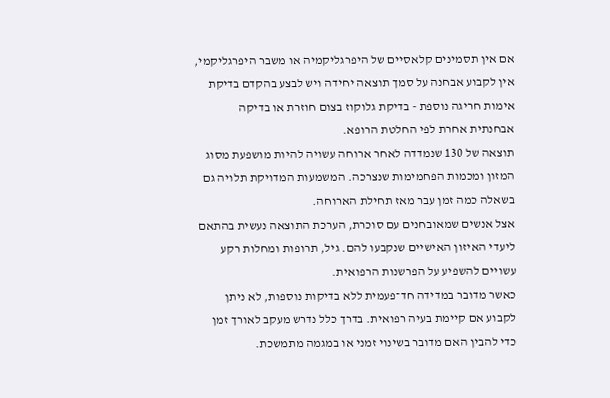אם אין תסמינים קלאסיים של היפרגליקמיה או משבר היפרגליקמי, אין לקבוע אבחנה על סמך תוצאה יחידה ויש לבצע בהקדם בדיקת אימות חריגה נוספת - בדיקת גלוקוז בצום חוזרת או בדיקה אבחנתית אחרת לפי החלטת הרופא.
תוצאה של 130 שנמדדה לאחר ארוחה עשויה להיות מושפעת מסוג המזון ומכמות הפחמימות שנצרכה. המשמעות המדויקת תלויה גם בשאלה כמה זמן עבר מאז תחילת הארוחה.
אצל אנשים שמאובחנים עם סוכרת, הערכת התוצאה נעשית בהתאם ליעדי האיזון האישיים שנקבעו להם. גיל, תרופות ומחלות רקע עשויים להשפיע על הפרשנות הרפואית.
כאשר מדובר במדידה חד־פעמית ללא בדיקות נוספות, לא ניתן לקבוע אם קיימת בעיה רפואית. בדרך כלל נדרש מעקב לאורך זמן כדי להבין האם מדובר בשינוי זמני או במגמה מתמשכת.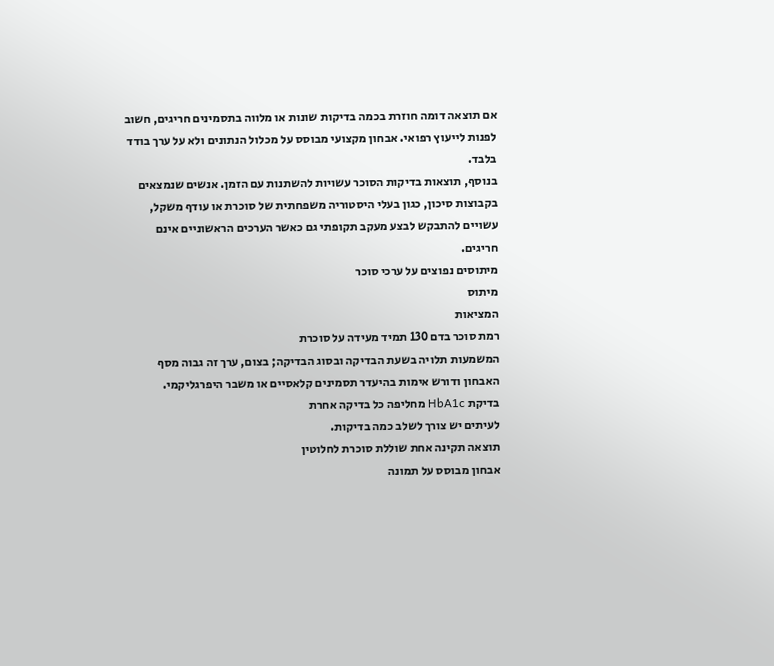אם תוצאה דומה חוזרת בכמה בדיקות שונות או מלווה בתסמינים חריגים, חשוב לפנות לייעוץ רפואי. אבחון מקצועי מבוסס על מכלול הנתונים ולא על ערך בודד בלבד.
בנוסף, תוצאות בדיקות הסוכר עשויות להשתנות עם הזמן. אנשים שנמצאים בקבוצות סיכון, כגון בעלי היסטוריה משפחתית של סוכרת או עודף משקל, עשויים להתבקש לבצע מעקב תקופתי גם כאשר הערכים הראשוניים אינם חריגים.
מיתוסים נפוצים על ערכי סוכר
מיתוס
המציאות
רמת סוכר בדם 130 תמיד מעידה על סוכרת
המשמעות תלויה בשעת הבדיקה ובסוג הבדיקה; בצום, ערך זה גבוה מסף האבחון ודורש אימות בהיעדר תסמינים קלאסיים או משבר היפרגליקמי.
בדיקת HbA1c מחליפה כל בדיקה אחרת
לעיתים יש צורך לשלב כמה בדיקות.
תוצאה תקינה אחת שוללת סוכרת לחלוטין
אבחון מבוסס על תמונה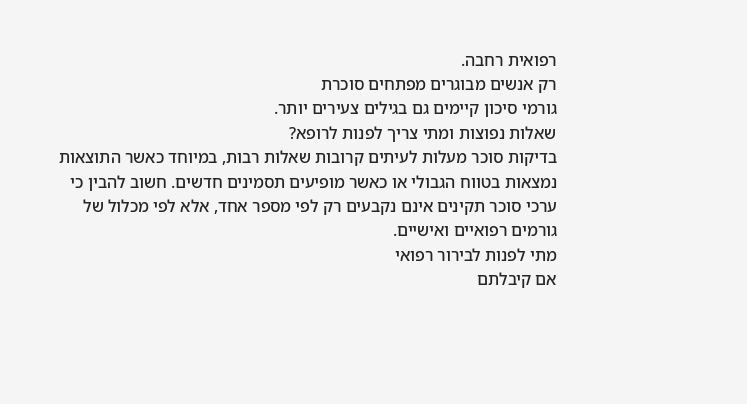רפואית רחבה.
רק אנשים מבוגרים מפתחים סוכרת
גורמי סיכון קיימים גם בגילים צעירים יותר.
שאלות נפוצות ומתי צריך לפנות לרופא?
בדיקות סוכר מעלות לעיתים קרובות שאלות רבות, במיוחד כאשר התוצאות נמצאות בטווח הגבולי או כאשר מופיעים תסמינים חדשים. חשוב להבין כי ערכי סוכר תקינים אינם נקבעים רק לפי מספר אחד, אלא לפי מכלול של גורמים רפואיים ואישיים.
מתי לפנות לבירור רפואי
אם קיבלתם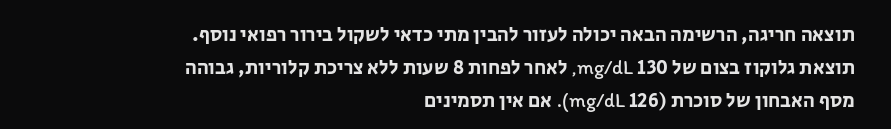תוצאה חריגה, הרשימה הבאה יכולה לעזור להבין מתי כדאי לשקול בירור רפואי נוסף.
תוצאת גלוקוז בצום של 130 mg/dL, לאחר לפחות 8 שעות ללא צריכת קלוריות, גבוהה מסף האבחון של סוכרת (126 mg/dL). אם אין תסמינים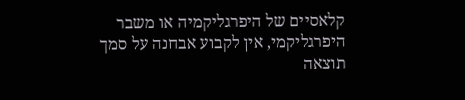קלאסיים של היפרגליקמיה או משבר היפרגליקמי, אין לקבוע אבחנה על סמך תוצאה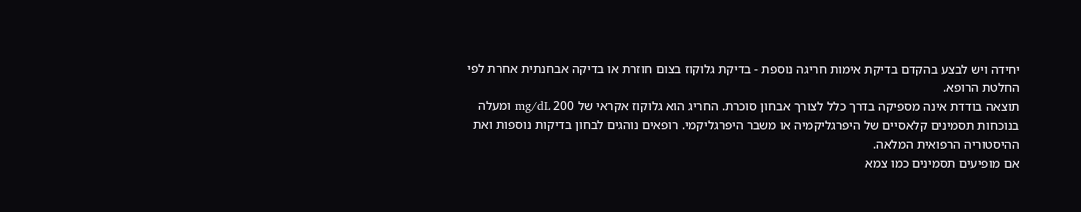יחידה ויש לבצע בהקדם בדיקת אימות חריגה נוספת - בדיקת גלוקוז בצום חוזרת או בדיקה אבחנתית אחרת לפי החלטת הרופא.
תוצאה בודדת אינה מספיקה בדרך כלל לצורך אבחון סוכרת. החריג הוא גלוקוז אקראי של 200 mg/dL ומעלה בנוכחות תסמינים קלאסיים של היפרגליקמיה או משבר היפרגליקמי. רופאים נוהגים לבחון בדיקות נוספות ואת ההיסטוריה הרפואית המלאה.
אם מופיעים תסמינים כמו צמא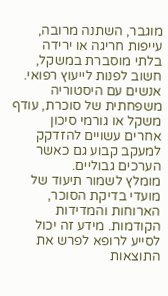מוגבר, השתנה מרובה, עייפות חריגה או ירידה בלתי מוסברת במשקל, חשוב לפנות לייעוץ רפואי.
אנשים עם היסטוריה משפחתית של סוכרת, עודף משקל או גורמי סיכון אחרים עשויים להזדקק למעקב קבוע גם כאשר הערכים גבוליים.
מומלץ לשמור תיעוד של מועדי בדיקת הסוכר, הארוחות והמדידות הקודמות. מידע זה יכול לסייע לרופא לפרש את התוצאות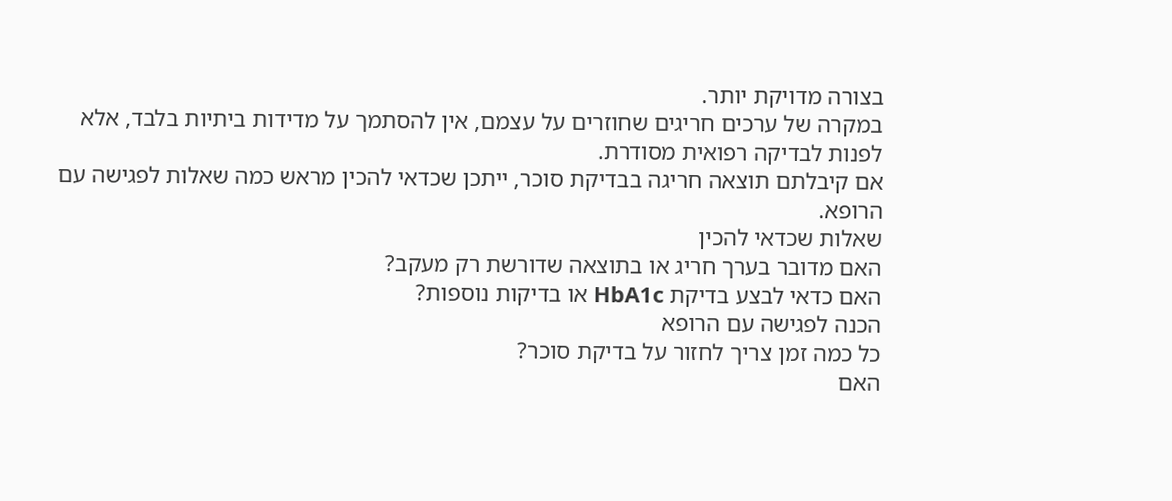בצורה מדויקת יותר.
במקרה של ערכים חריגים שחוזרים על עצמם, אין להסתמך על מדידות ביתיות בלבד, אלא לפנות לבדיקה רפואית מסודרת.
אם קיבלתם תוצאה חריגה בבדיקת סוכר, ייתכן שכדאי להכין מראש כמה שאלות לפגישה עם הרופא.
שאלות שכדאי להכין
האם מדובר בערך חריג או בתוצאה שדורשת רק מעקב?
האם כדאי לבצע בדיקת HbA1c או בדיקות נוספות?
הכנה לפגישה עם הרופא
כל כמה זמן צריך לחזור על בדיקת סוכר?
האם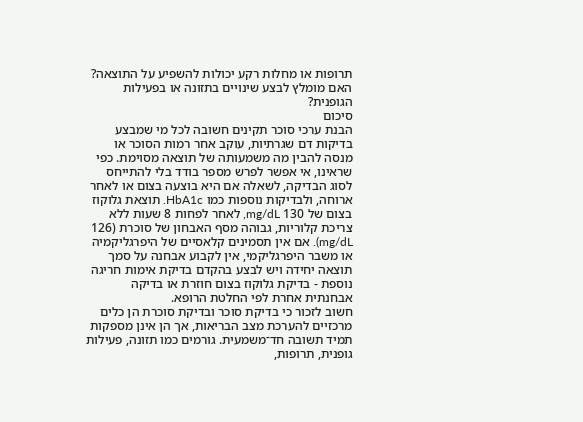תרופות או מחלות רקע יכולות להשפיע על התוצאה?
האם מומלץ לבצע שינויים בתזונה או בפעילות הגופנית?
סיכום
הבנת ערכי סוכר תקינים חשובה לכל מי שמבצע בדיקות דם שגרתיות, עוקב אחר רמות הסוכר או מנסה להבין מה משמעותה של תוצאה מסוימת. כפי שראינו, אי אפשר לפרש מספר בודד בלי להתייחס לסוג הבדיקה, לשאלה אם היא בוצעה בצום או לאחר ארוחה, ולבדיקות נוספות כמו HbA1c. תוצאת גלוקוז בצום של 130 mg/dL, לאחר לפחות 8 שעות ללא צריכת קלוריות, גבוהה מסף האבחון של סוכרת (126 mg/dL). אם אין תסמינים קלאסיים של היפרגליקמיה או משבר היפרגליקמי, אין לקבוע אבחנה על סמך תוצאה יחידה ויש לבצע בהקדם בדיקת אימות חריגה נוספת - בדיקת גלוקוז בצום חוזרת או בדיקה אבחנתית אחרת לפי החלטת הרופא.
חשוב לזכור כי בדיקת סוכר ובדיקת סוכרת הן כלים מרכזיים להערכת מצב הבריאות, אך הן אינן מספקות תמיד תשובה חד־משמעית. גורמים כמו תזונה, פעילות גופנית, תרופות,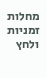מחלות זמניות ולחץ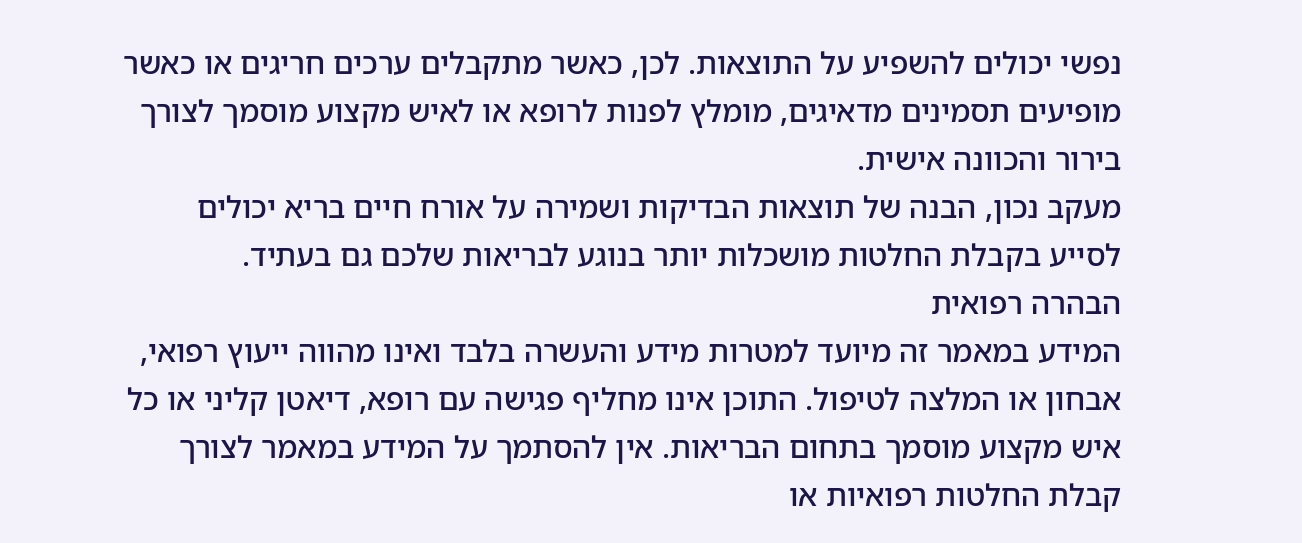נפשי יכולים להשפיע על התוצאות. לכן, כאשר מתקבלים ערכים חריגים או כאשר מופיעים תסמינים מדאיגים, מומלץ לפנות לרופא או לאיש מקצוע מוסמך לצורך בירור והכוונה אישית.
מעקב נכון, הבנה של תוצאות הבדיקות ושמירה על אורח חיים בריא יכולים לסייע בקבלת החלטות מושכלות יותר בנוגע לבריאות שלכם גם בעתיד.
הבהרה רפואית
המידע במאמר זה מיועד למטרות מידע והעשרה בלבד ואינו מהווה ייעוץ רפואי, אבחון או המלצה לטיפול. התוכן אינו מחליף פגישה עם רופא, דיאטן קליני או כל איש מקצוע מוסמך בתחום הבריאות. אין להסתמך על המידע במאמר לצורך קבלת החלטות רפואיות או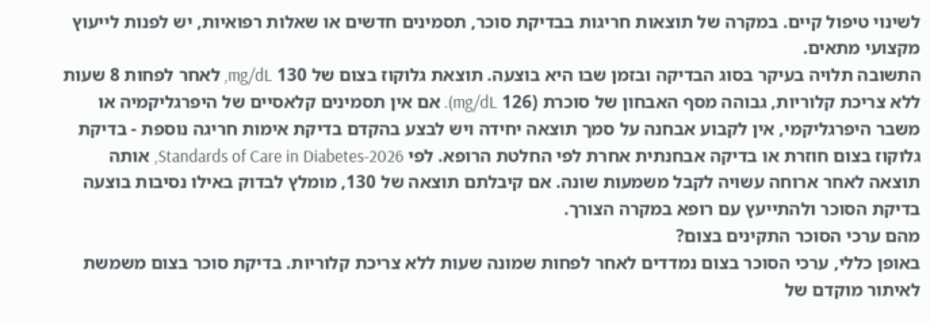לשינוי טיפול קיים. במקרה של תוצאות חריגות בבדיקת סוכר, תסמינים חדשים או שאלות רפואיות, יש לפנות לייעוץ מקצועי מתאים.
התשובה תלויה בעיקר בסוג הבדיקה ובזמן שבו היא בוצעה. תוצאת גלוקוז בצום של 130 mg/dL, לאחר לפחות 8 שעות ללא צריכת קלוריות, גבוהה מסף האבחון של סוכרת (126 mg/dL). אם אין תסמינים קלאסיים של היפרגליקמיה או משבר היפרגליקמי, אין לקבוע אבחנה על סמך תוצאה יחידה ויש לבצע בהקדם בדיקת אימות חריגה נוספת - בדיקת גלוקוז בצום חוזרת או בדיקה אבחנתית אחרת לפי החלטת הרופא. לפי Standards of Care in Diabetes-2026, אותה תוצאה לאחר ארוחה עשויה לקבל משמעות שונה. אם קיבלתם תוצאה של 130, מומלץ לבדוק באילו נסיבות בוצעה בדיקת הסוכר ולהתייעץ עם רופא במקרה הצורך.
מהם ערכי הסוכר התקינים בצום?
באופן כללי, ערכי הסוכר בצום נמדדים לאחר לפחות שמונה שעות ללא צריכת קלוריות. בדיקת סוכר בצום משמשת לאיתור מוקדם של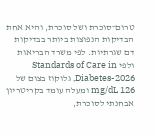טרום־סוכרת ושל סוכרת, והיא אחת הבדיקות הנפוצות ביותר בבדיקות דם שגרתיות. לפי משרד הבריאות ולפי Standards of Care in Diabetes-2026, גלוקוז בצום של 126 mg/dL ומעלה עומד בקריטריון אבחנתי לסוכרת,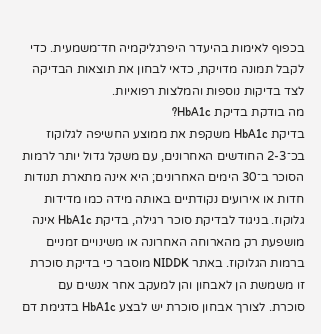בכפוף לאימות בהיעדר היפרגליקמיה חד־משמעית. כדי לקבל תמונה מדויקת, כדאי לבחון את תוצאות הבדיקה לצד בדיקות נוספות והמלצות רפואיות.
מה בודקת בדיקת HbA1c?
בדיקת HbA1c משקפת את ממוצע החשיפה לגלוקוז בכ־2-3 החודשים האחרונים, עם משקל גדול יותר לרמות הסוכר ב־30 הימים האחרונים; היא אינה מתארת תנודות חדות או אירועים נקודתיים באותה מידה כמו מדידות גלוקוז. בניגוד לבדיקת סוכר רגילה, בדיקת HbA1c אינה מושפעת רק מהארוחה האחרונה או משינויים זמניים ברמות הגלוקוז. באתר NIDDK מוסבר כי בדיקת סוכרת זו משמשת הן לאבחון והן למעקב אחר אנשים עם סוכרת. לצורך אבחון סוכרת יש לבצע HbA1c בדגימת דם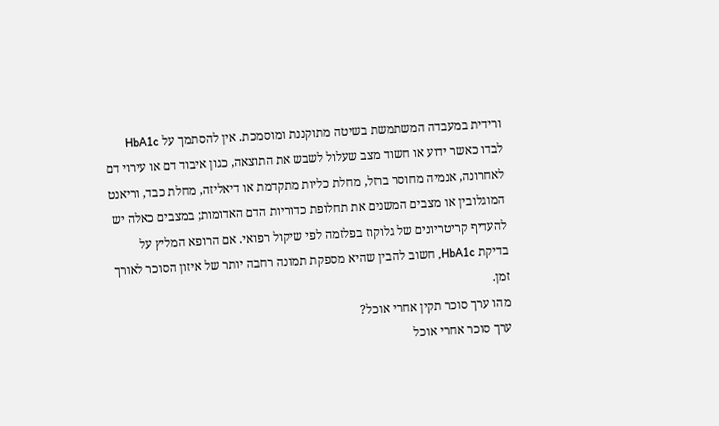ורידית במעבדה המשתמשת בשיטה מתוקננת ומוסמכת. אין להסתמך על HbA1c לבדו כאשר ידוע או חשוד מצב שעלול לשבש את התוצאה, כגון איבוד דם או עירוי דם לאחרונה, אנמיה מחוסר ברזל, מחלת כליות מתקדמת או דיאליזה, מחלת כבד, וריאנט המוגלובין או מצבים המשנים את תחלופת כדוריות הדם האדומות; במצבים כאלה יש להעדיף קריטריונים של גלוקוז בפלזמה לפי שיקול רפואי. אם הרופא המליץ על בדיקת HbA1c, חשוב להבין שהיא מספקת תמונה רחבה יותר של איזון הסוכר לאורך זמן.
מהו ערך סוכר תקין אחרי אוכל?
ערך סוכר אחרי אוכל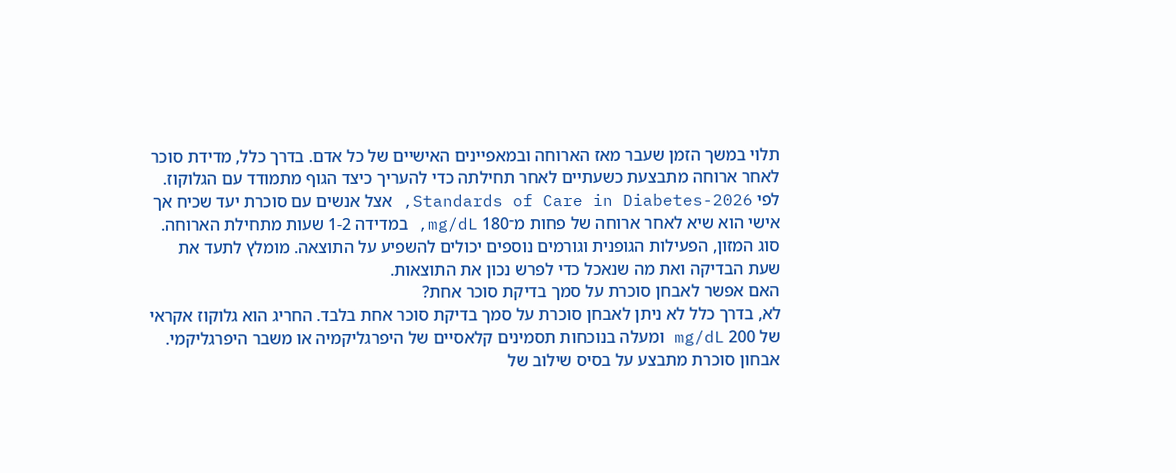תלוי במשך הזמן שעבר מאז הארוחה ובמאפיינים האישיים של כל אדם. בדרך כלל, מדידת סוכר לאחר ארוחה מתבצעת כשעתיים לאחר תחילתה כדי להעריך כיצד הגוף מתמודד עם הגלוקוז. לפי Standards of Care in Diabetes-2026, אצל אנשים עם סוכרת יעד שכיח אך אישי הוא שיא לאחר ארוחה של פחות מ־180 mg/dL, במדידה 1-2 שעות מתחילת הארוחה. סוג המזון, הפעילות הגופנית וגורמים נוספים יכולים להשפיע על התוצאה. מומלץ לתעד את שעת הבדיקה ואת מה שנאכל כדי לפרש נכון את התוצאות.
האם אפשר לאבחן סוכרת על סמך בדיקת סוכר אחת?
לא, בדרך כלל לא ניתן לאבחן סוכרת על סמך בדיקת סוכר אחת בלבד. החריג הוא גלוקוז אקראי של 200 mg/dL ומעלה בנוכחות תסמינים קלאסיים של היפרגליקמיה או משבר היפרגליקמי. אבחון סוכרת מתבצע על בסיס שילוב של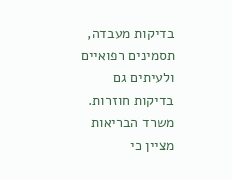בדיקות מעבדה, תסמינים רפואיים ולעיתים גם בדיקות חוזרות. משרד הבריאות מציין כי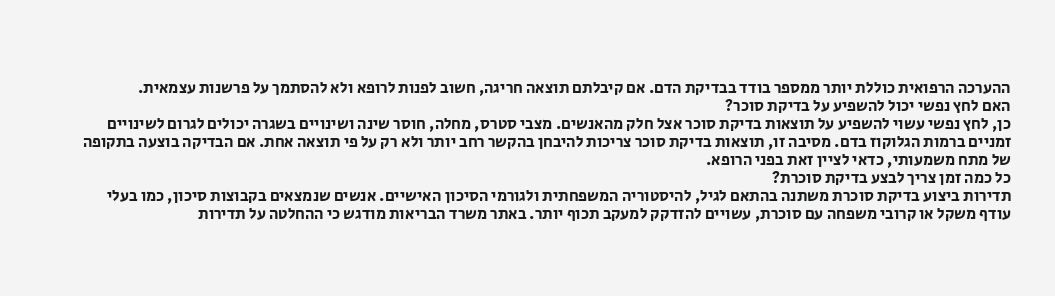ההערכה הרפואית כוללת יותר ממספר בודד בבדיקת הדם. אם קיבלתם תוצאה חריגה, חשוב לפנות לרופא ולא להסתמך על פרשנות עצמאית.
האם לחץ נפשי יכול להשפיע על בדיקת סוכר?
כן, לחץ נפשי עשוי להשפיע על תוצאות בדיקת סוכר אצל חלק מהאנשים. מצבי סטרס, מחלה, חוסר שינה ושינויים בשגרה יכולים לגרום לשינויים זמניים ברמות הגלוקוז בדם. מסיבה זו, תוצאות בדיקת סוכר צריכות להיבחן בהקשר רחב יותר ולא רק על פי תוצאה אחת. אם הבדיקה בוצעה בתקופה של מתח משמעותי, כדאי לציין זאת בפני הרופא.
כל כמה זמן צריך לבצע בדיקת סוכרת?
תדירות ביצוע בדיקת סוכרת משתנה בהתאם לגיל, להיסטוריה המשפחתית ולגורמי הסיכון האישיים. אנשים שנמצאים בקבוצות סיכון, כמו בעלי עודף משקל או קרובי משפחה עם סוכרת, עשויים להזדקק למעקב תכוף יותר. באתר משרד הבריאות מודגש כי ההחלטה על תדירות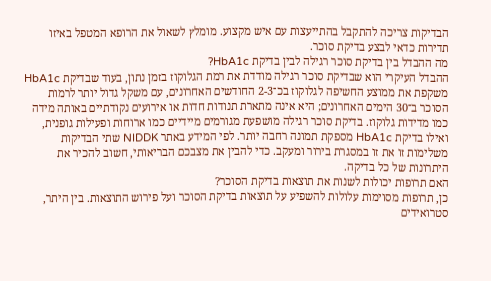הבדיקות צריכה להתקבל בהתייעצות עם איש מקצוע. מומלץ לשאול את הרופא המטפל באיזו תדירות כדאי לבצע בדיקת סוכר.
מה ההבדל בין בדיקת סוכר רגילה לבין בדיקת HbA1c?
ההבדל העיקרי הוא שבדיקת סוכר רגילה מודדת את רמת הגלוקוז בזמן נתון, בעוד שבדיקת HbA1c משקפת את ממוצע החשיפה לגלוקוז בכ־2-3 החודשים האחרונים, עם משקל גדול יותר לרמות הסוכר ב־30 הימים האחרונים; היא אינה מתארת תנודות חדות או אירועים נקודתיים באותה מידה כמו מדידות גלוקוז. בדיקת סוכר רגילה מושפעת מגורמים מיידיים כמו ארוחות ופעילות גופנית, ואילו בדיקת HbA1c מספקת תמונה רחבה יותר. לפי המידע באתר NIDDK שתי הבדיקות משלימות זו את זו במסגרת בירור ומעקב. כדי להבין את מצבכם הבריאותי, חשוב להכיר את היתרונות של כל בדיקה.
האם תרופות יכולות לשנות את תוצאות בדיקת הסוכר?
כן, תרופות מסוימות עלולות להשפיע על תוצאות בדיקת הסוכר ועל פירוש התוצאות. בין היתר, סטרואידים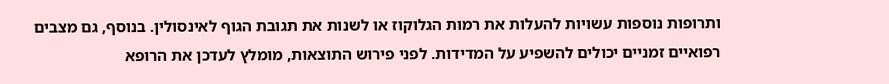ותרופות נוספות עשויות להעלות את רמות הגלוקוז או לשנות את תגובת הגוף לאינסולין. בנוסף, גם מצבים רפואיים זמניים יכולים להשפיע על המדידות. לפני פירוש התוצאות, מומלץ לעדכן את הרופא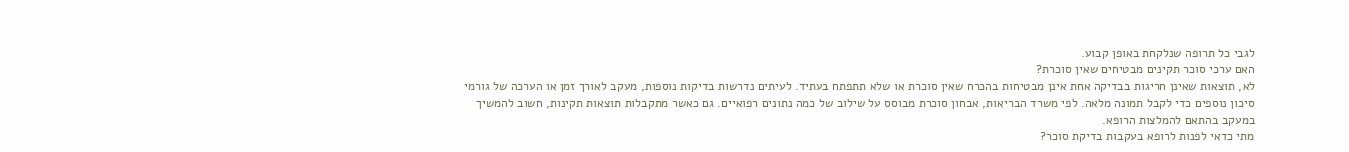לגבי כל תרופה שנלקחת באופן קבוע.
האם ערכי סוכר תקינים מבטיחים שאין סוכרת?
לא, תוצאות שאינן חריגות בבדיקה אחת אינן מבטיחות בהכרח שאין סוכרת או שלא תתפתח בעתיד. לעיתים נדרשות בדיקות נוספות, מעקב לאורך זמן או הערכה של גורמי סיכון נוספים כדי לקבל תמונה מלאה. לפי משרד הבריאות, אבחון סוכרת מבוסס על שילוב של כמה נתונים רפואיים. גם כאשר מתקבלות תוצאות תקינות, חשוב להמשיך במעקב בהתאם להמלצות הרופא.
מתי כדאי לפנות לרופא בעקבות בדיקת סוכר?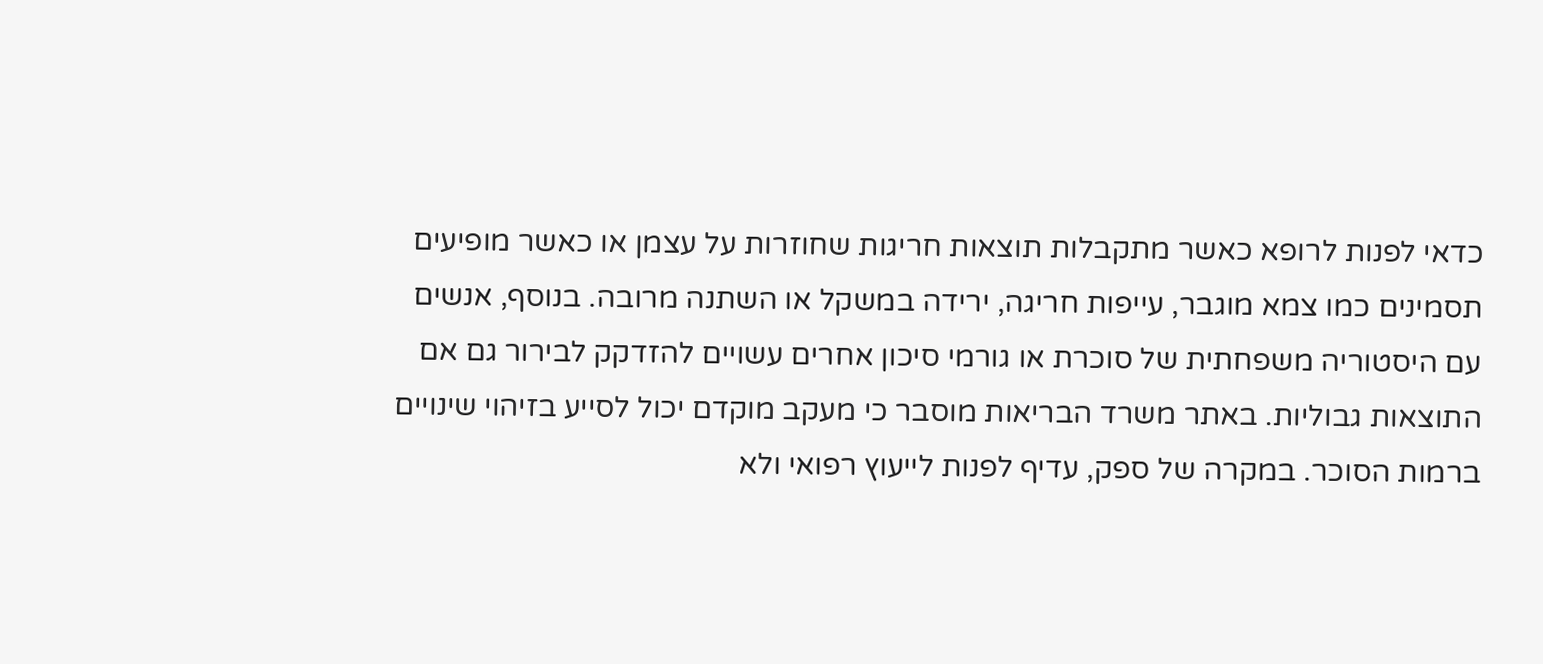כדאי לפנות לרופא כאשר מתקבלות תוצאות חריגות שחוזרות על עצמן או כאשר מופיעים תסמינים כמו צמא מוגבר, עייפות חריגה, ירידה במשקל או השתנה מרובה. בנוסף, אנשים עם היסטוריה משפחתית של סוכרת או גורמי סיכון אחרים עשויים להזדקק לבירור גם אם התוצאות גבוליות. באתר משרד הבריאות מוסבר כי מעקב מוקדם יכול לסייע בזיהוי שינויים ברמות הסוכר. במקרה של ספק, עדיף לפנות לייעוץ רפואי ולא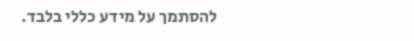להסתמך על מידע כללי בלבד.